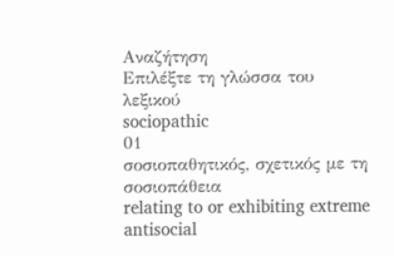Αναζήτηση
Επιλέξτε τη γλώσσα του λεξικού
sociopathic
01
σοσιοπαθητικός, σχετικός με τη σοσιοπάθεια
relating to or exhibiting extreme antisocial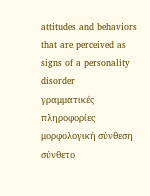attitudes and behaviors that are perceived as signs of a personality disorder
γραμματικές πληροφορίες
μορφολογική σύνθεση
σύνθετο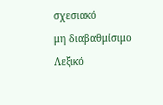σχεσιακό
μη διαβαθμίσιμο
Λεξικό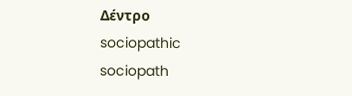Δέντρο
sociopathic
sociopath